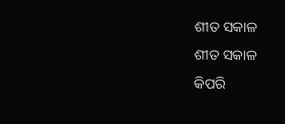ଶୀତ ସକାଳ
ଶୀତ ସକାଳ
କିପରି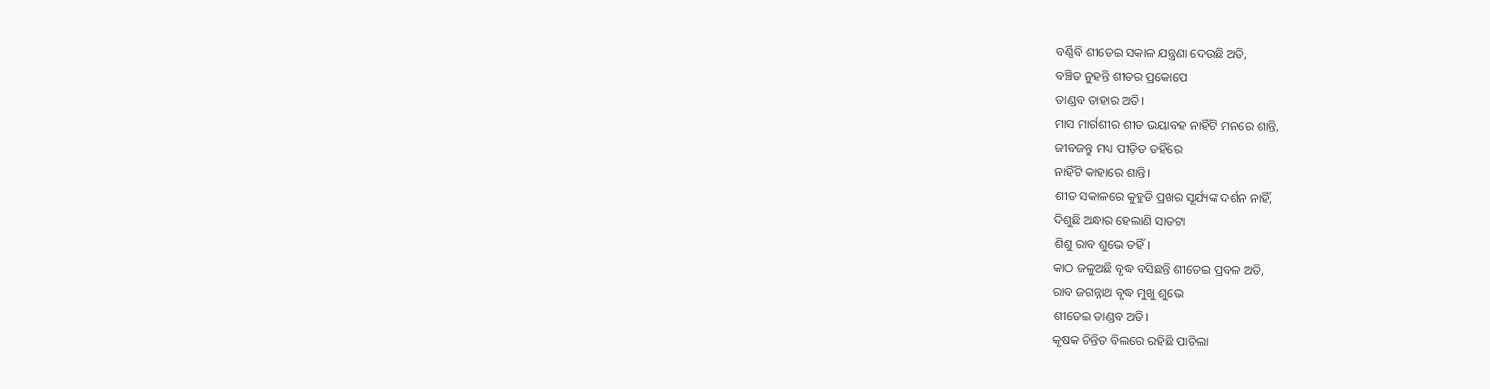ବର୍ଣ୍ଣିବି ଶୀତେଇ ସକାଳ ଯନ୍ତ୍ରଣା ଦେଉଛି ଅତି,
ବଞ୍ଚିତ ନୁହନ୍ତି ଶୀତର ପ୍ରକୋପେ
ତାଣ୍ଡବ ତାହାର ଅତି।
ମାସ ମାର୍ଗଶୀର ଶୀତ ଭୟାବହ ନାହିଁଟି ମନରେ ଶାନ୍ତି,
ଜୀବଜନ୍ତୁ ମଧ୍ୟ ପୀଡ଼ିତ ତହିଁରେ
ନାହିଁଟି କାହାରେ ଶାନ୍ତି।
ଶୀତ ସକାଳରେ କୁହୁଡି ପ୍ରଖର ସୂର୍ଯ୍ୟଙ୍କ ଦର୍ଶନ ନାହିଁ,
ଦିଶୁଛି ଅନ୍ଧାର ହେଲାଣି ସାତଟା
ଶିଶୁ ରାବ ଶୁଭେ ତହିଁ।
କାଠ ଜଳୁଅଛି ବୃଦ୍ଧ ବସିଛନ୍ତି ଶୀତେଇ ପ୍ରବଳ ଅତି,
ରାବ ଜଗନ୍ନାଥ ବୃଦ୍ଧ ମୁଖୁ ଶୁଭେ
ଶୀତେଇ ତାଣ୍ଡବ ଅତି।
କୃଷକ ଚିନ୍ତିତ ବିଲରେ ରହିଛି ପାଚିଲା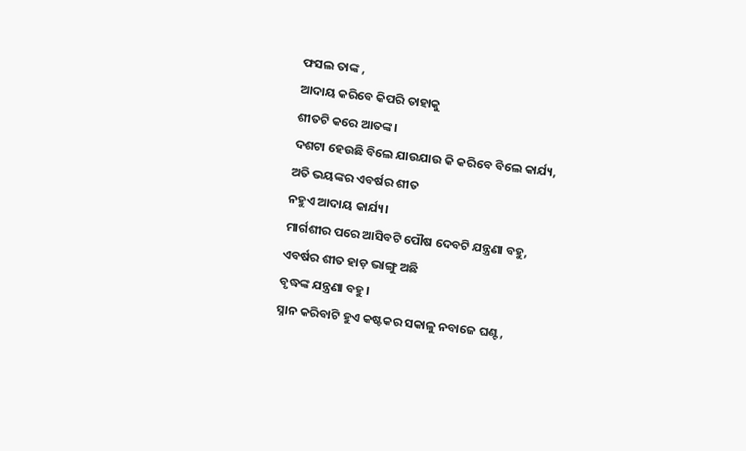ଫସଲ ତାଙ୍କ ,
ଆଦାୟ କରିବେ କିପରି ତାହାକୁ
ଶୀତଟି କରେ ଆତଙ୍କ।
ଦଶଟା ହେଉଛି ବିଲେ ଯାଉଯାଉ କି କରିବେ ବିଲେ କାର୍ଯ୍ୟ,
ଅତି ଭୟଙ୍କର ଏବର୍ଷର ଶୀତ
ନହୁଏ ଆଦାୟ କାର୍ଯ୍ୟ।
ମାର୍ଗଶୀର ପରେ ଆସିବଟି ପୌଷ ଦେବଟି ଯନ୍ତ୍ରଣା ବହୁ,
ଏବର୍ଷର ଶୀତ ହାଡ଼ ଭାଙ୍ଗୁ ଅଛି
ବୃଦ୍ଧଙ୍କ ଯନ୍ତ୍ରଣା ବହୁ।
ସ୍ନାନ କରିବାଟି ହୁଏ କଷ୍ଟକର ସକାଳୁ ନବାଜେ ଘଣ୍ଟ,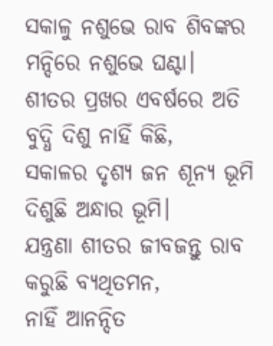ସକାଳୁ ନଶୁଭେ ରାବ ଶିବଙ୍କର
ମନ୍ଦିରେ ନଶୁଭେ ଘଣ୍ଟା।
ଶୀତର ପ୍ରଖର ଏବର୍ଷରେ ଅତି ବୁଦ୍ଧି ଦିଶୁ ନାହିଁ କିଛି,
ସକାଳର ଦୃଶ୍ୟ ଜନ ଶୂନ୍ୟ ଭୂମି
ଦିଶୁଛି ଅନ୍ଧାର ଭୂମି।
ଯନ୍ତ୍ରଣା ଶୀତର ଜୀବଜନ୍ତୁ ରାବ କରୁଛି ବ୍ୟଥିତମନ,
ନାହିଁ ଆନନ୍ଦିତ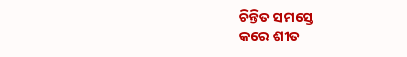ଚିନ୍ତିତ ସମସ୍ତେ
କରେ ଶୀତ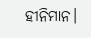ହୀନିମାନ।